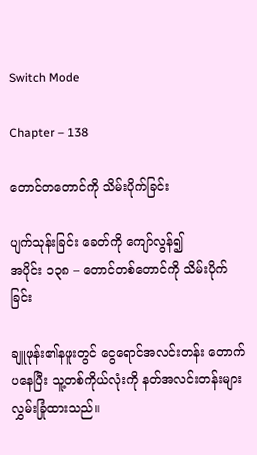Switch Mode

Chapter – 138

တောင်တတောင်ကို သိမ်းပိုက်ခြင်း

ပျက်သုန်းခြင်း ခေတ်ကို ကျော်လွန်၍
အပိုင်း ၁၃၈ – တောင်တစ်တောင်ကို သိမ်းပိုက်ခြင်း

ချူဖုန်း၏နဖူးတွင် ငွေရောင်အလင်းတန်း တောက်ပနေပြီး သူ့တစ်ကိုယ်လုံးကို နတ်အလင်းတန်းများ လွှမ်းခြုံထားသည်။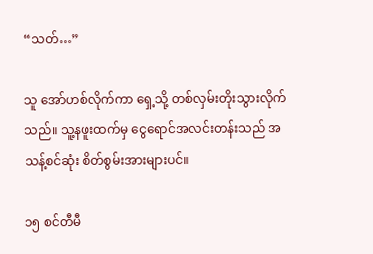“သတ်…”

သူ အော်ဟစ်လိုက်ကာ ရှေ့သို့ တစ်လှမ်းတိုးသွားလိုက်သည်။ သူ့နဖူးထက်မှ ငွေရောင်အလင်းတန်းသည် အသန့်စင်ဆုံး စိတ်စွမ်းအားများပင်။

၁၅ စင်တီမီ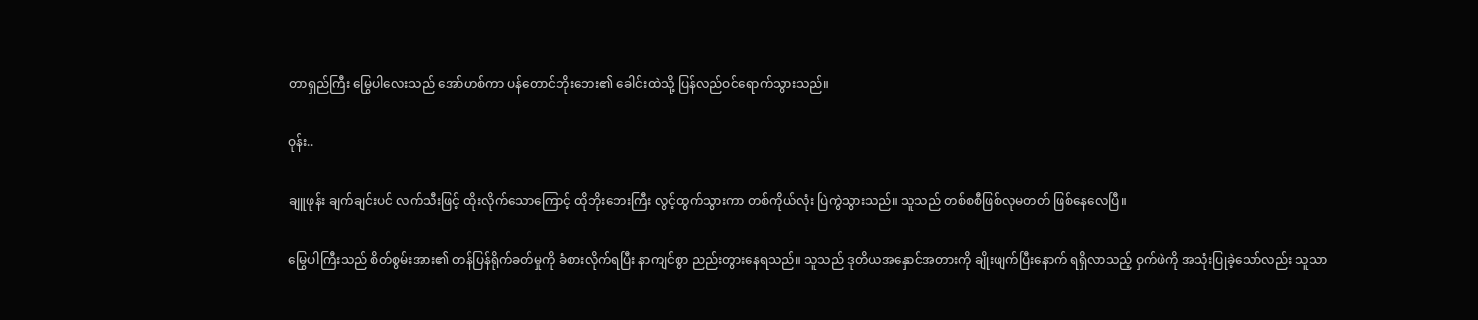တာရှည်ကြီး မြွေပါလေးသည် အော်ဟစ်ကာ ပန်တောင်ဘိုးဘေး၏ ခေါင်းထဲသို့ ပြန်လည်ဝင်ရောက်သွားသည်။

ဝုန်း..

ချူဖုန်း ချက်ချင်းပင် လက်သီးဖြင့် ထိုးလိုက်သောကြောင့် ထိုဘိုးဘေးကြီး လွင့်ထွက်သွားကာ တစ်ကိုယ်လုံး ပြဲကွဲသွားသည်။ သူသည် တစ်စစီဖြစ်လုမတတ် ဖြစ်နေလေပြီ။

မြွေပါကြီးသည် စိတ်စွမ်းအား၏ တန်ပြန်ရိုက်ခတ်မှုကို ခံစားလိုက်ရပြီး နာကျင်စွာ ညည်းတွားနေရသည်။ သူသည် ဒုတိယအနှောင်အတားကို ချိုးဖျက်ပြီးနောက် ရရှိလာသည့် ဝှက်ဖဲကို အသုံးပြုခဲ့သော်လည်း သူသာ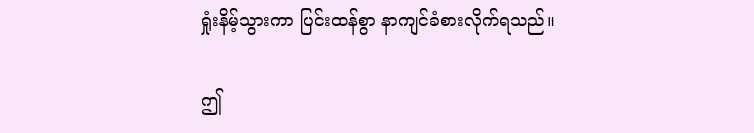ရှုံးနိမ့်သွားကာ ပြင်းထန်စွာ နာကျင်ခံစားလိုက်ရသည်။

ဤ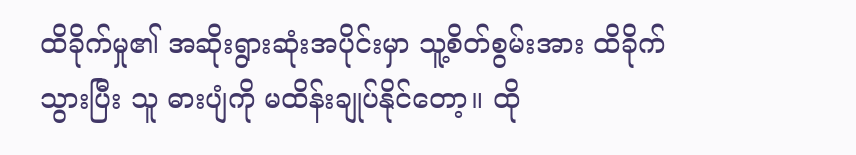ထိခိုက်မှု၏ အဆိုးရွားဆုံးအပိုင်းမှာ သူ့စိတ်စွမ်းအား ထိခိုက်သွားပြီး သူ ဓားပျံကို မထိန်းချုပ်နိုင်တော့။ ထို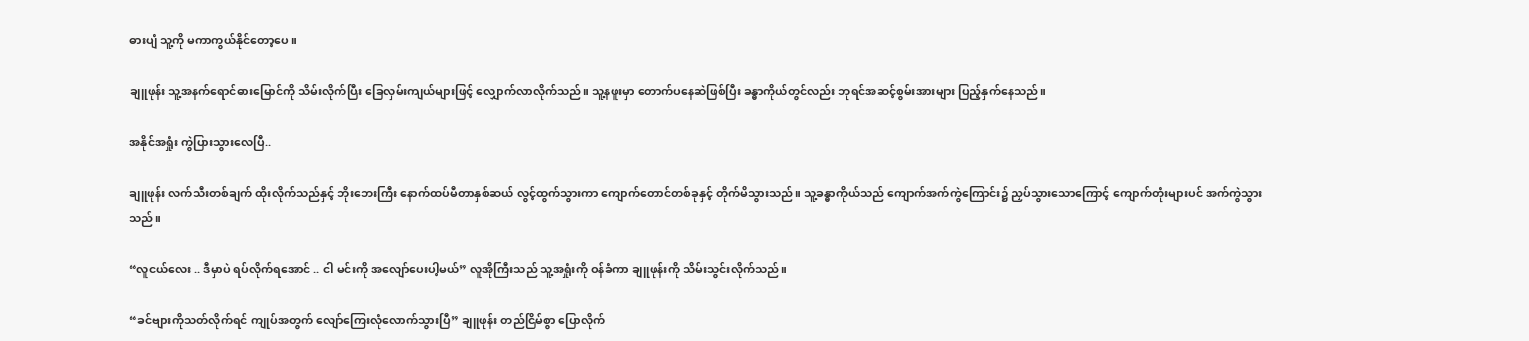ဓားပျံ သူ့ကို မကာကွယ်နိုင်တော့ပေ။

ချူဖုန်း သူ့အနက်ရောင်ဓားမြောင်ကို သိမ်းလိုက်ပြီး ခြေလှမ်းကျယ်များဖြင့် လျှောက်လာလိုက်သည်။ သူ့နဖူးမှာ တောက်ပနေဆဲဖြစ်ပြီး ခန္ဓာကိုယ်တွင်လည်း ဘုရင်အဆင့်စွမ်းအားများ ပြည့်နှက်နေသည်။

အနိုင်အရှုံး ကွဲပြားသွားလေပြီ..

ချူဖုန်း လက်သီးတစ်ချက် ထိုးလိုက်သည်နှင့် ဘိုးဘေးကြီး နောက်ထပ်မီတာနှစ်ဆယ် လွင့်ထွက်သွားကာ ကျောက်တောင်တစ်ခုနှင့် တိုက်မိသွားသည်။ သူ့ခန္ဓာကိုယ်သည် ကျောက်အက်ကွဲကြောင်း၌ ညှပ်သွားသောကြောင့် ကျောက်တုံးများပင် အက်ကွဲသွားသည်။

“လူငယ်လေး .. ဒီမှာပဲ ရပ်လိုက်ရအောင် .. ငါ မင်းကို အလျော်ပေးပါ့မယ်” လူအိုကြီးသည် သူ့အရှုံးကို ဝန်ခံကာ ချူဖုန်းကို သိမ်းသွင်းလိုက်သည်။

“ခင်ဗျားကိုသတ်လိုက်ရင် ကျုပ်အတွက် လျော်ကြေးလုံလောက်သွားပြီ” ချူဖုန်း တည်ငြိမ်စွာ ပြောလိုက်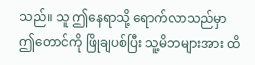သည်။ သူ ဤနေရာသို့ ရောက်လာသည်မှာ ဤတောင်ကို ဖြိုချပစ်ပြီး သူ့မိဘများအား ထိ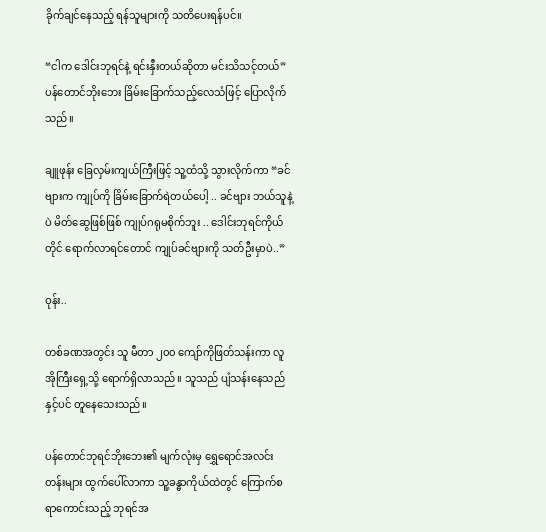ခိုက်ချင်နေသည့် ရန်သူများကို သတိပေးရန်ပင်။

“ငါက ဒေါင်းဘုရင်နဲ့ ရင်းနှီးတယ်ဆိုတာ မင်းသိသင့်တယ်” ပန်တောင်ဘိုးဘေး ခြိမ်းခြောက်သည့်လေသံဖြင့် ပြောလိုက်သည်။

ချူဖုန်း ခြေလှမ်းကျယ်ကြီးဖြင့် သူ့ထံသို့ သွားလိုက်ကာ “ခင်ဗျားက ကျုပ်ကို ခြိမ်းခြောက်ရဲတယ်ပေါ့ .. ခင်ဗျား ဘယ်သူနဲ့ပဲ မိတ်ဆွေဖြစ်ဖြစ် ကျုပ်ဂရုမစိုက်ဘူး .. ဒေါင်းဘုရင်ကိုယ်တိုင် ရောက်လာရင်တောင် ကျုပ်ခင်ဗျားကို သတ်ဦးမှာပဲ..”

ဝုန်း..

တစ်ခဏအတွင်း သူ မီတာ ၂၀၀ ကျော်ကိုဖြတ်သန်းကာ လူအိုကြီးရှေ့သို့ ရောက်ရှိလာသည်။ သူသည် ပျံသန်းနေသည်နှင့်ပင် တူနေသေးသည်။

ပန်တောင်ဘုရင်ဘိုးဘေး၏ မျက်လုံးမှ ရွှေရောင်အလင်းတန်းများ ထွက်ပေါ်လာကာ သူ့ခန္ဓာကိုယ်ထဲတွင် ကြောက်စရာကောင်းသည့် ဘုရင်အ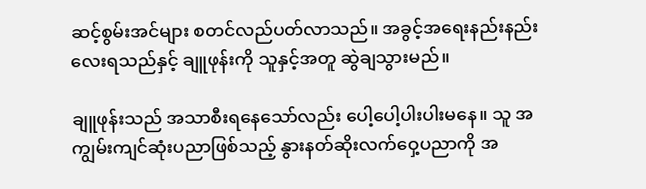ဆင့်စွမ်းအင်များ စတင်လည်ပတ်လာသည်။ အခွင့်အရေးနည်းနည်းလေးရသည်နှင့် ချူဖုန်းကို သူနှင့်အတူ ဆွဲချသွားမည်။

ချူဖုန်းသည် အသာစီးရနေသော်လည်း ပေါ့ပေါ့ပါးပါးမနေ။ သူ အကျွမ်းကျင်ဆုံးပညာဖြစ်သည့် နွားနတ်ဆိုးလက်ဝှေ့ပညာကို အ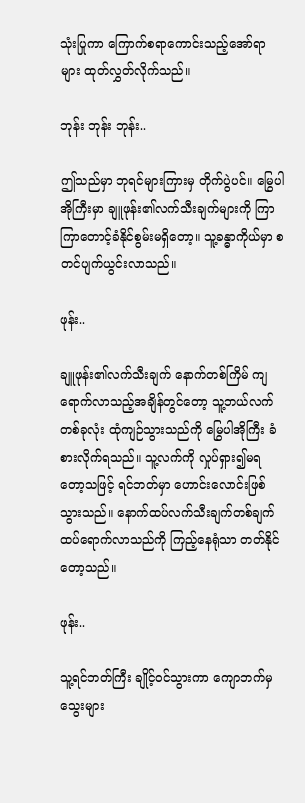သုံးပြုကာ ကြောက်စရာကောင်းသည့်အော်ရာများ ထုတ်လွှတ်လိုက်သည်။

ဘုန်း ဘုန်း ဘုန်း..

ဤသည်မှာ ဘုရင်များကြားမှ တိုက်ပွဲပင်။ မြွေပါအိုကြီးမှာ ချူဖုန်း၏လက်သီးချက်များကို ကြာကြာတောင့်ခံနိုင်စွမ်းမရှိတော့။ သူ့ခန္ဓာကိုယ်မှာ စတင်ပျက်ယွင်းလာသည်။

ဖုန်း..

ချူဖုန်း၏လက်သီးချက် နောက်တစ်ကြိမ် ကျရောက်လာသည့်အချိန်တွင်တော့ သူ့ဘယ်လက်တစ်ခုလုံး ထုံကျဉ်သွားသည်ကို မြွေပါအိုကြီး ခံစားလိုက်ရသည်။ သူ့လက်ကို လှုပ်ရှား၍မရတော့သဖြင့် ရင်ဘတ်မှာ ဟောင်းလောင်းဖြစ်သွားသည်။ နောက်ထပ်လက်သီးချက်တစ်ချက် ထပ်ရောက်လာသည်ကို ကြည့်နေရုံသာ တတ်နိုင်တော့သည်။

ဖုန်း..

သူ့ရင်ဘတ်ကြီး ချိုင့်ဝင်သွားကာ ကျောဘက်မှ သွေးများ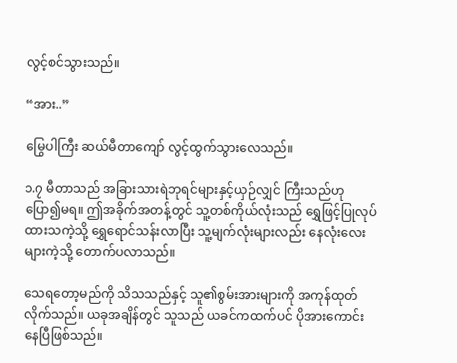လွင့်စင်သွားသည်။

“အား..”

မြွေပါကြီး ဆယ်မီတာကျော် လွင့်ထွက်သွားလေသည်။

၁.၇ မီတာသည် အခြားသားရဲဘုရင်များနှင့်ယှဉ်လျှင် ကြီးသည်ဟု ပြော၍မရ။ ဤအခိုက်အတန့်တွင် သူ့တစ်ကိုယ်လုံးသည် ရွှေဖြင့်ပြုလုပ်ထားသကဲ့သို့ ရွှေရောင်သန်းလာပြီး သူ့မျက်လုံးများလည်း နေလုံးလေးများကဲ့သို့ တောက်ပလာသည်။

သေရတော့မည်ကို သိသသည်နှင့် သူ၏စွမ်းအားများကို အကုန်ထုတ်လိုက်သည်။ ယခုအချိန်တွင် သူသည် ယခင်ကထက်ပင် ပိုအားကောင်းနေပြီဖြစ်သည်။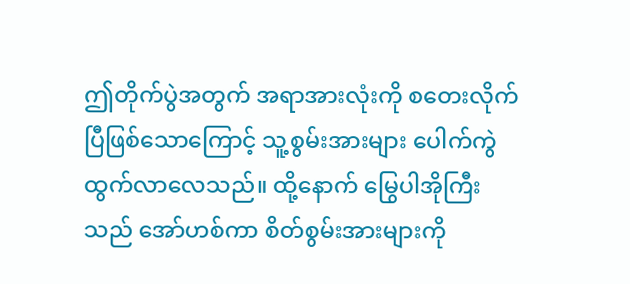ဤတိုက်ပွဲအတွက် အရာအားလုံးကို စတေးလိုက်ပြီဖြစ်သောကြောင့် သူ့စွမ်းအားများ ပေါက်ကွဲထွက်လာလေသည်။ ထို့နောက် မြွေပါအိုကြီးသည် အော်ဟစ်ကာ စိတ်စွမ်းအားများကို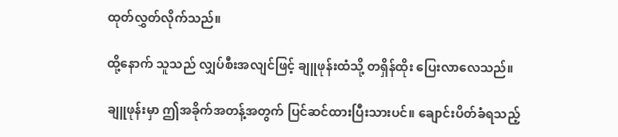ထုတ်လွှတ်လိုက်သည်။

ထို့နောက် သူသည် လျှပ်စီးအလျင်ဖြင့် ချူဖုန်းထံသို့ တရှိန်ထိုး ပြေးလာလေသည်။

ချူဖုန်းမှာ ဤအခိုက်အတန့်အတွက် ပြင်ဆင်ထားပြီးသားပင်။ ချောင်းပိတ်ခံရသည့်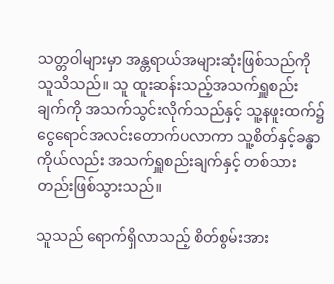သတ္တဝါများမှာ အန္တရာယ်အများဆုံးဖြစ်သည်ကို သူသိသည်။ သူ ထူးဆန်းသည့်အသက်ရှူစည်းချက်ကို အသက်သွင်းလိုက်သည်နှင့် သူ့နဖူးထက်၌ ငွေရောင်အလင်းတောက်ပလာကာ သူ့စိတ်နှင့်ခန္ဓာကိုယ်လည်း အသက်ရှူစည်းချက်နှင့် တစ်သားတည်းဖြစ်သွားသည်။

သူသည် ရောက်ရှိလာသည့် စိတ်စွမ်းအား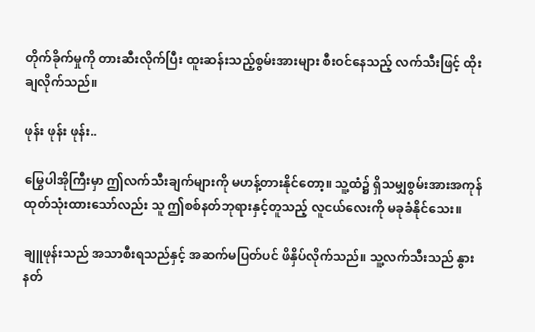တိုက်ခိုက်မှုကို တားဆီးလိုက်ပြီး ထူးဆန်းသည့်စွမ်းအားများ စီးဝင်နေသည့် လက်သီးဖြင့် ထိုးချလိုက်သည်။

ဖုန်း ဖုန်း ဖုန်း..

မြွေပါအိုကြီးမှာ ဤလက်သီးချက်များကို မဟန့်တားနိုင်တော့။ သူ့ထံ၌ ရှိသမျှစွမ်းအားအကုန်ထုတ်သုံးထားသော်လည်း သူ ဤစစ်နတ်ဘုရားနှင့်တူသည့် လူငယ်လေးကို မခုခံနိုင်သေး။

ချူဖုန်းသည် အသာစီးရသည်နှင့် အဆက်မပြတ်ပင် ဖိနှိပ်လိုက်သည်။ သူ့လက်သီးသည် နွားနတ်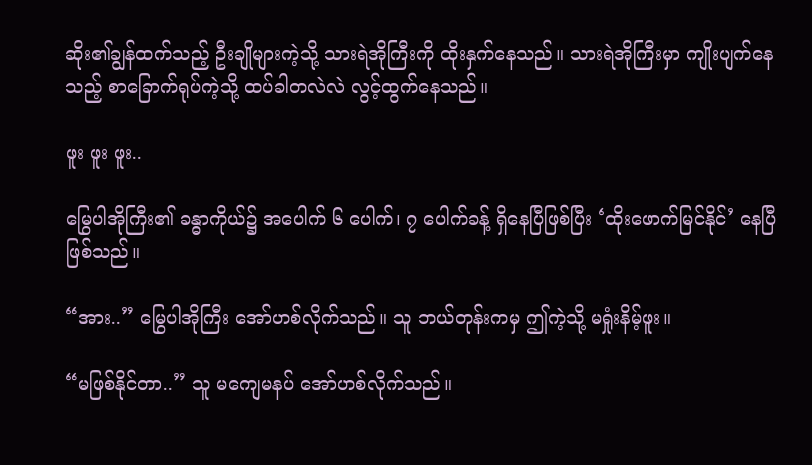ဆိုး၏ချွန်ထက်သည့် ဦးချိုများကဲ့သို့ သားရဲအိုကြီးကို ထိုးနှက်နေသည်။ သားရဲအိုကြီးမှာ ကျိုးပျက်နေသည့် စာခြောက်ရုပ်ကဲ့သို့ ထပ်ခါတလဲလဲ လွင့်ထွက်နေသည်။

ဖူး ဖူး ဖူး..

မြွေပါအိုကြီး၏ ခန္ဓာကိုယ်၌ အပေါက် ၆ ပေါက်၊ ၇ ပေါက်ခန့် ရှိနေပြီဖြစ်ပြီး ‘ထိုးဖောက်မြင်နိုင်’ နေပြီဖြစ်သည်။

“အား..” မြွေပါအိုကြီး အော်ဟစ်လိုက်သည်။ သူ ဘယ်တုန်းကမှ ဤကဲ့သို့ မရှုံးနိမ့်ဖူး။

“မဖြစ်နိုင်တာ..” သူ မကျေမနပ် အော်ဟစ်လိုက်သည်။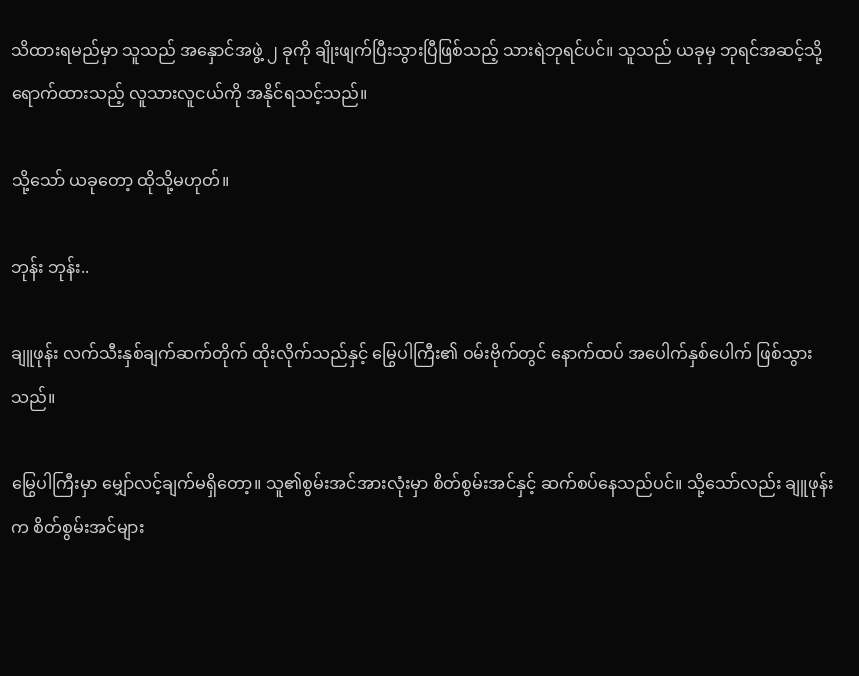သိထားရမည်မှာ သူသည် အနှောင်အဖွဲ့ ၂ ခုကို ချိုးဖျက်ပြီးသွားပြီဖြစ်သည့် သားရဲဘုရင်ပင်။ သူသည် ယခုမှ ဘုရင်အဆင့်သို့ ရောက်ထားသည့် လူသားလူငယ်ကို အနိုင်ရသင့်သည်။

သို့သော် ယခုတော့ ထိုသို့မဟုတ်။

ဘုန်း ဘုန်း..

ချူဖုန်း လက်သီးနှစ်ချက်ဆက်တိုက် ထိုးလိုက်သည်နှင့် မြွေပါကြီး၏ ဝမ်းဗိုက်တွင် နောက်ထပ် အပေါက်နှစ်ပေါက် ဖြစ်သွားသည်။

မြွေပါကြီးမှာ မျှော်လင့်ချက်မရှိတော့။ သူ၏စွမ်းအင်အားလုံးမှာ စိတ်စွမ်းအင်နှင့် ဆက်စပ်နေသည်ပင်။ သို့သော်လည်း ချူဖုန်းက စိတ်စွမ်းအင်များ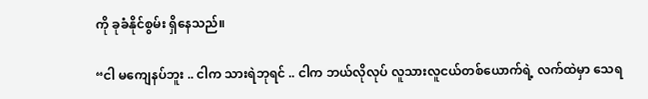ကို ခုခံနိုင်စွမ်း ရှိနေသည်။

“ငါ မကျေနပ်ဘူး .. ငါက သားရဲဘုရင် .. ငါက ဘယ်လိုလုပ် လူသားလူငယ်တစ်ယောက်ရဲ့ လက်ထဲမှာ သေရ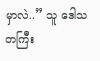မှာလဲ..” သူ ဒေါသတကြီး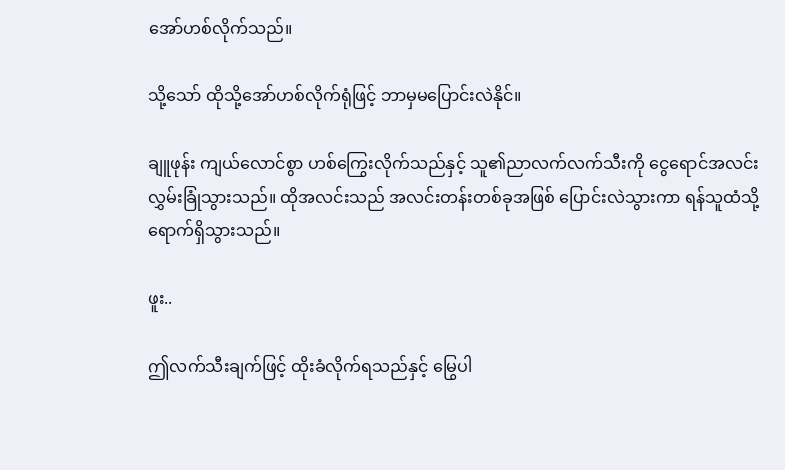အော်ဟစ်လိုက်သည်။

သို့သော် ထိုသို့အော်ဟစ်လိုက်ရုံဖြင့် ဘာမှမပြောင်းလဲနိုင်။

ချူဖုန်း ကျယ်လောင်စွာ ဟစ်ကြွေးလိုက်သည်နှင့် သူ၏ညာလက်လက်သီးကို ငွေရောင်အလင်း လွှမ်းခြုံသွားသည်။ ထိုအလင်းသည် အလင်းတန်းတစ်ခုအဖြစ် ပြောင်းလဲသွားကာ ရန်သူထံသို့ ရောက်ရှိသွားသည်။

ဖူး..

ဤလက်သီးချက်ဖြင့် ထိုးခံလိုက်ရသည်နှင့် မြွေပါ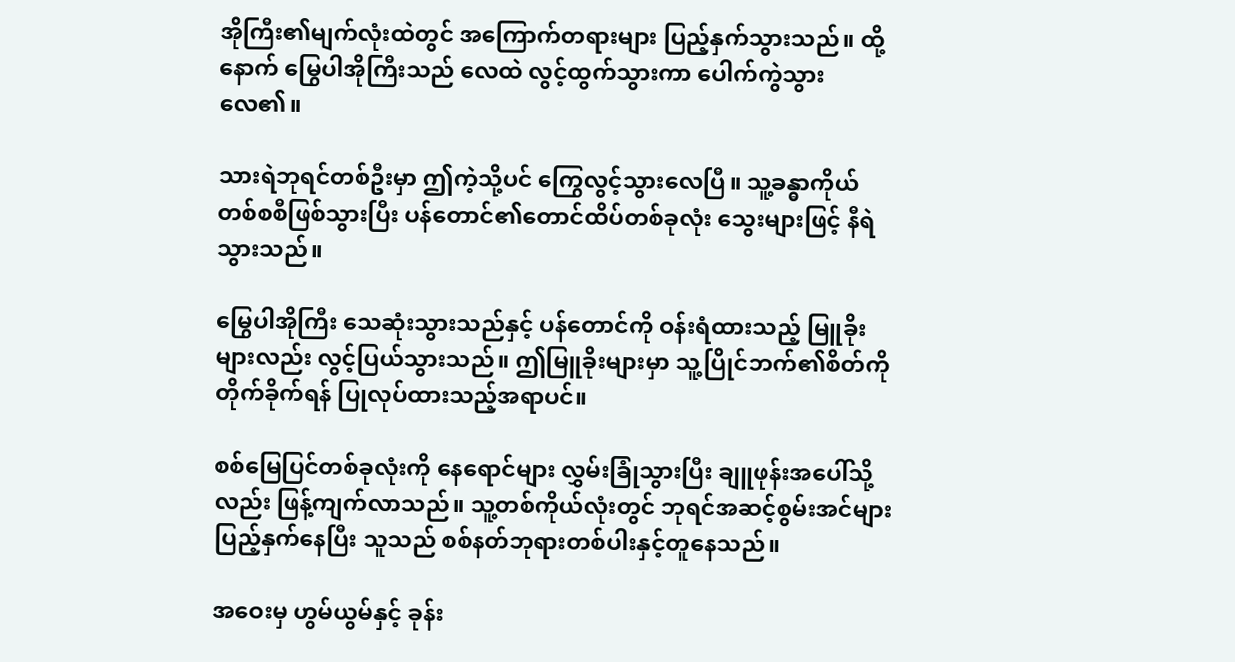အိုကြီး၏မျက်လုံးထဲတွင် အကြောက်တရားများ ပြည့်နှက်သွားသည်။ ထို့နောက် မြွေပါအိုကြီးသည် လေထဲ လွင့်ထွက်သွားကာ ပေါက်ကွဲသွားလေ၏။

သားရဲဘုရင်တစ်ဦးမှာ ဤကဲ့သို့ပင် ကြွေလွင့်သွားလေပြီ။ သူ့ခန္ဓာကိုယ် တစ်စစီဖြစ်သွားပြီး ပန်တောင်၏တောင်ထိပ်တစ်ခုလုံး သွေးများဖြင့် နီရဲသွားသည်။

မြွေပါအိုကြီး သေဆုံးသွားသည်နှင့် ပန်တောင်ကို ဝန်းရံထားသည့် မြူခိုးများလည်း လွင့်ပြယ်သွားသည်။ ဤမြူခိုးများမှာ သူ့ပြိုင်ဘက်၏စိတ်ကို တိုက်ခိုက်ရန် ပြုလုပ်ထားသည့်အရာပင်။

စစ်မြေပြင်တစ်ခုလုံးကို နေရောင်များ လွှမ်းခြုံသွားပြီး ချူဖုန်းအပေါ်သို့လည်း ဖြန့်ကျက်လာသည်။ သူ့တစ်ကိုယ်လုံးတွင် ဘုရင်အဆင့်စွမ်းအင်များ ပြည့်နှက်နေပြီး သူသည် စစ်နတ်ဘုရားတစ်ပါးနှင့်တူနေသည်။

အဝေးမှ ဟွမ်ယွမ်နှင့် ခုန်း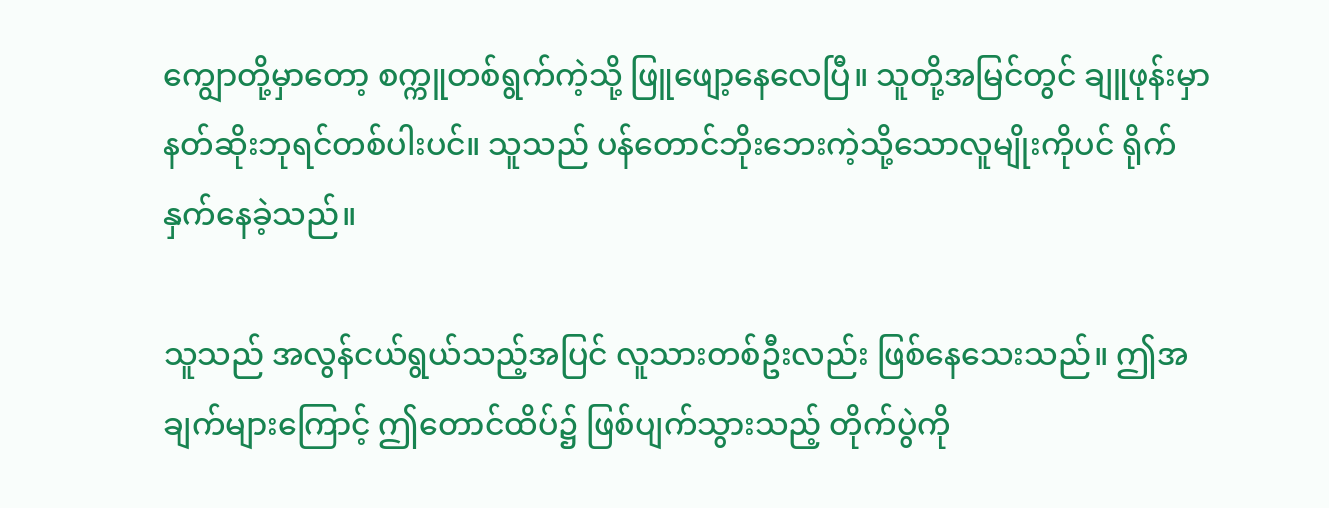ကျွောတို့မှာတော့ စက္ကူတစ်ရွက်ကဲ့သို့ ဖြူဖျော့နေလေပြီ။ သူတို့အမြင်တွင် ချူဖုန်းမှာ နတ်ဆိုးဘုရင်တစ်ပါးပင်။ သူသည် ပန်တောင်ဘိုးဘေးကဲ့သို့သောလူမျိုးကိုပင် ရိုက်နှက်နေခဲ့သည်။

သူသည် အလွန်ငယ်ရွယ်သည့်အပြင် လူသားတစ်ဦးလည်း ဖြစ်နေသေးသည်။ ဤအချက်များကြောင့် ဤတောင်ထိပ်၌ ဖြစ်ပျက်သွားသည့် တိုက်ပွဲကို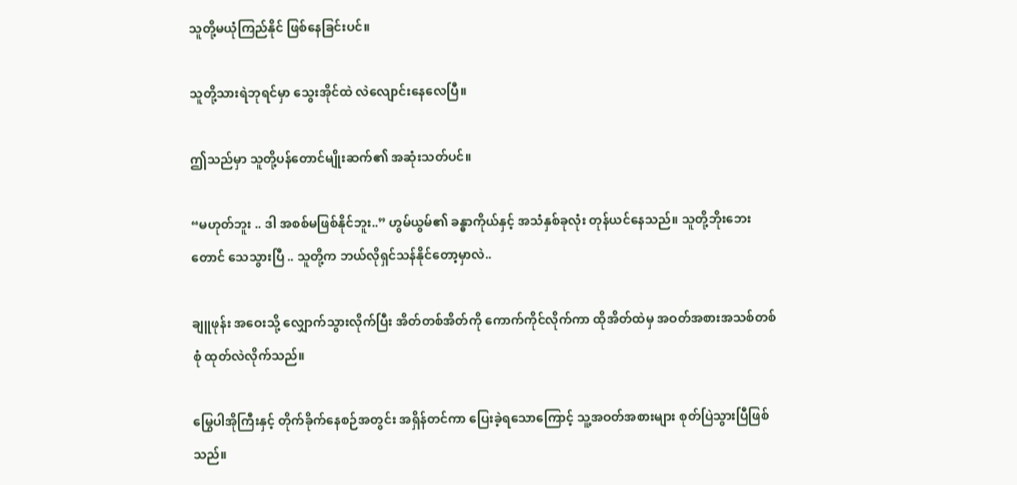သူတို့မယုံကြည်နိုင် ဖြစ်နေခြင်းပင်။

သူတို့သားရဲဘုရင်မှာ သွေးအိုင်ထဲ လဲလျောင်းနေလေပြီ။

ဤသည်မှာ သူတို့ပန်တောင်မျိုးဆက်၏ အဆုံးသတ်ပင်။

“မဟုတ်ဘူး .. ဒါ အစစ်မဖြစ်နိုင်ဘူး..” ဟွမ်ယွမ်၏ ခန္ဓာကိုယ်နှင့် အသံနှစ်ခုလုံး တုန်ယင်နေသည်။ သူတို့ဘိုးဘေးတောင် သေသွားပြီ .. သူတို့က ဘယ်လိုရှင်သန်နိုင်တော့မှာလဲ..

ချူဖုန်း အဝေးသို့ လျှောက်သွားလိုက်ပြီး အိတ်တစ်အိတ်ကို ကောက်ကိုင်လိုက်ကာ ထိုအိတ်ထဲမှ အဝတ်အစားအသစ်တစ်စုံ ထုတ်လဲလိုက်သည်။

မြွေပါအိုကြီးနှင့် တိုက်ခိုက်နေစဉ်အတွင်း အရှိန်တင်ကာ ပြေးခဲ့ရသောကြောင့် သူ့အဝတ်အစားများ စုတ်ပြဲသွားပြီဖြစ်သည်။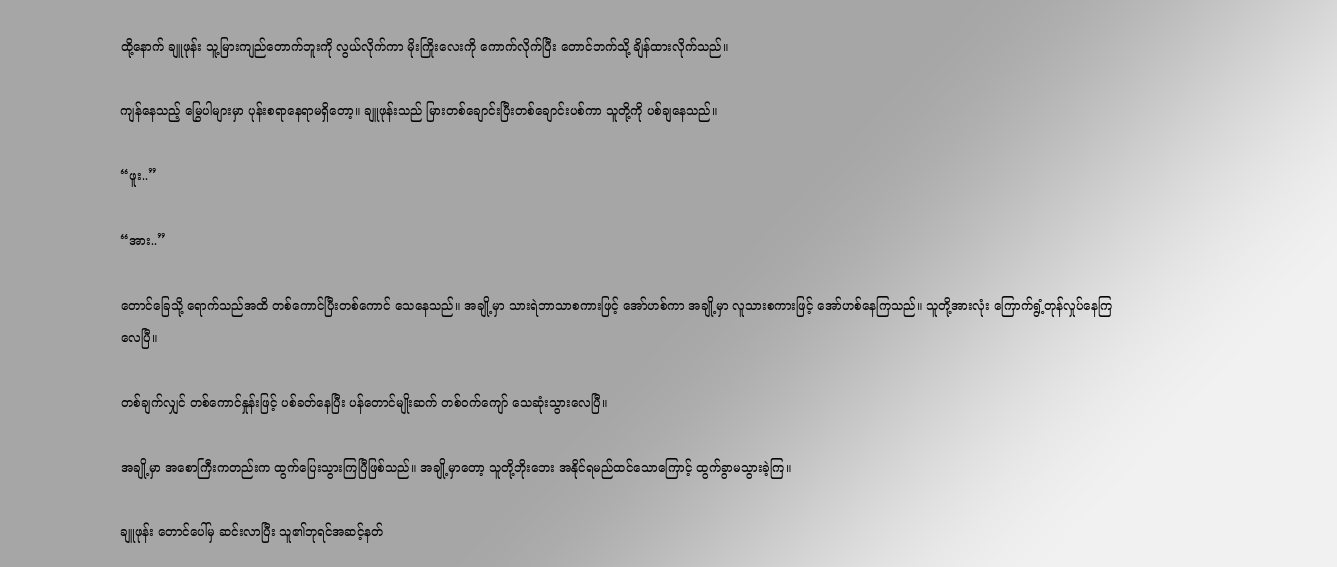ထို့နောက် ချူဖုန်း သူ့မြားကျည်တောက်ဘူးကို လွယ်လိုက်ကာ မိုးကြိုးလေးကို ကောက်လိုက်ပြီး တောင်ဘက်သို့ ချိန်ထားလိုက်သည်။

ကျန်နေသည့် မြွေပါများမှာ ပုန်းစရာနေရာမရှိတော့။ ချူဖုန်းသည် မြားတစ်ချောင်းပြီးတစ်ချောင်းပစ်ကာ သူတို့ကို ပစ်ချနေသည်။

“ဖူး..”

“အား..”

တောင်ခြေသို့ ရောက်သည်အထိ တစ်ကောင်ပြီးတစ်ကောင် သေနေသည်။ အချို့မှာ သားရဲဘာသာစကားဖြင့် အော်ဟစ်ကာ အချို့မှာ လူသားစကားဖြင့် အော်ဟစ်နေကြသည်။ သူတို့အားလုံး ကြောက်ရွံ့တုန်လှုပ်နေကြလေပြီ။

တစ်ချက်လျှင် တစ်ကောင်နှုန်းဖြင့် ပစ်ခတ်နေပြီး ပန်တောင်မျိုးဆက် တစ်ဝက်ကျော် သေဆုံးသွားလေပြီ။

အချို့မှာ အစောကြီးကတည်းက ထွက်ပြေးသွားကြပြီဖြစ်သည်။ အချို့မှာတော့ သူတို့ဘိုးဘေး အနိုင်ရမည်ထင်သောကြောင့် ထွက်ခွာမသွားခဲ့ကြ။

ချူဖုန်း တောင်ပေါ်မှ ဆင်းလာပြီး သူ၏ဘုရင်အဆင့်နတ်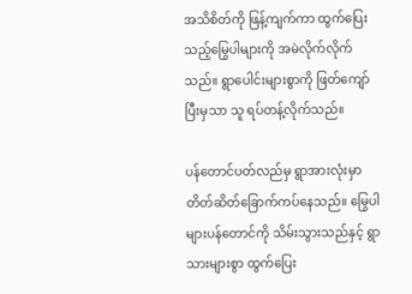အသိစိတ်ကို ဖြန့်ကျက်ကာ ထွက်ပြေးသည့်မြွေပါများကို အမဲလိုက်လိုက်သည်။ ရွာပေါင်းများစွာကို ဖြတ်ကျော်ပြီးမှသာ သူ ရပ်တန့်လိုက်သည်။

ပန်တောင်ပတ်လည်မှ ရွာအားလုံးမှာ တိတ်ဆိတ်ခြောက်ကပ်နေသည်။ မြွေပါများပန်တောင်ကို သိမ်းသွားသည်နှင့် ရွာသားများစွာ ထွက်ပြေး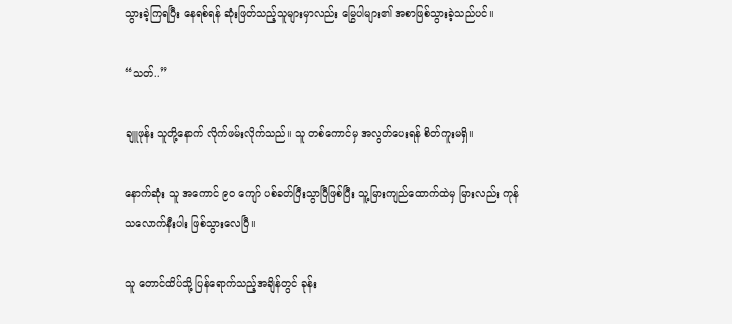သွားခဲ့ကြရပြီး နေရစ်ရန် ဆုံးဖြတ်သည့်သူများမှာလည်း မြွေပါများ၏ အစာဖြစ်သွားခဲ့သည်ပင်။

“သတ်..”

ချူဖုန်း သူတို့နောက် လိုက်ဖမ်းလိုက်သည်။ သူ တစ်ကောင်မှ အလွတ်ပေးရန် စိတ်ကူးမရှိ။

နောက်ဆုံး သူ အကောင် ၉၀ ကျော် ပစ်ခတ်ပြီးသွာပြီဖြစ်ပြီး သူ့မြားကျည်ထောက်ထဲမှ မြားလည်း ကုန်သလောက်နီးပါး ဖြစ်သွားလေပြီ။

သူ တောင်ထိပ်သို့ ပြန်ရောက်သည့်အချိန်တွင် ခုန်း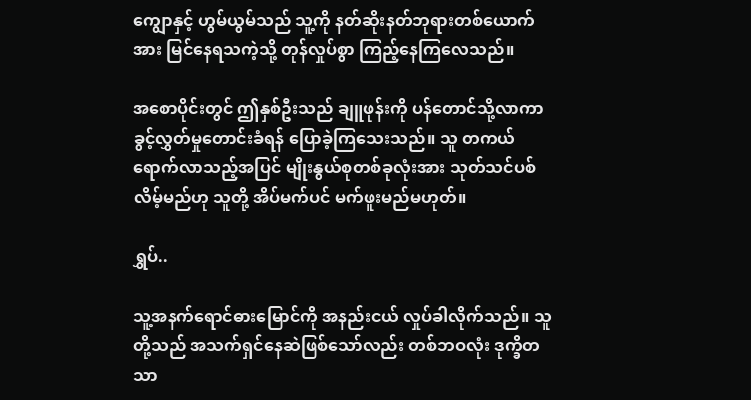ကျွောနှင့် ဟွမ်ယွမ်သည် သူ့ကို နတ်ဆိုးနတ်ဘုရားတစ်ယောက်အား မြင်နေရသကဲ့သို့ တုန်လှုပ်စွာ ကြည့်နေကြလေသည်။

အစောပိုင်းတွင် ဤနှစ်ဦးသည် ချူဖုန်းကို ပန်တောင်သို့လာကာ ခွင့်လွှတ်မှုတောင်းခံရန် ပြောခဲ့ကြသေးသည်။ သူ တကယ်ရောက်လာသည့်အပြင် မျိုးနွယ်စုတစ်ခုလုံးအား သုတ်သင်ပစ်လိမ့်မည်ဟု သူတို့ အိပ်မက်ပင် မက်ဖူးမည်မဟုတ်။

ရွှပ်..

သူ့အနက်ရောင်ဓားမြောင်ကို အနည်းငယ် လှုပ်ခါလိုက်သည်။ သူတို့သည် အသက်ရှင်နေဆဲဖြစ်သော်လည်း တစ်ဘဝလုံး ဒုက္ခိတသာ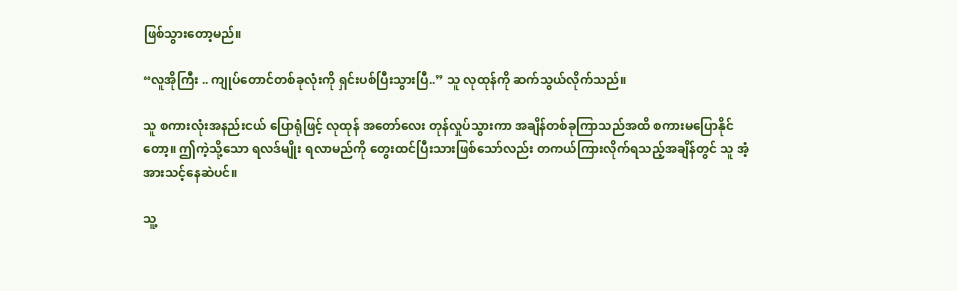ဖြစ်သွားတော့မည်။

“လူအိုကြီး .. ကျုပ်တောင်တစ်ခုလုံးကို ရှင်းပစ်ပြီးသွားပြီ..” သူ လုထုန်ကို ဆက်သွယ်လိုက်သည်။

သူ စကားလုံးအနည်းငယ် ပြောရုံဖြင့် လုထုန် အတော်လေး တုန်လှုပ်သွားကာ အချိန်တစ်ခုကြာသည်အထိ စကားမပြောနိုင်တော့။ ဤကဲ့သို့သော ရလဒ်မျိုး ရလာမည်ကို တွေးထင်ပြီးသားဖြစ်သော်လည်း တကယ်ကြားလိုက်ရသည့်အချိန်တွင် သူ အံ့အားသင့်နေဆဲပင်။

သူ့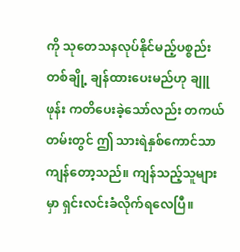ကို သုတေသနလုပ်နိုင်မည့်ပစ္စည်းတစ်ချို့ ချန်ထားပေးမည်ဟု ချူဖုန်း ကတိပေးခဲ့သော်လည်း တကယ်တမ်းတွင် ဤ သားရဲနှစ်ကောင်သာ ကျန်တော့သည်။ ကျန်သည့်သူများမှာ ရှင်းလင်းခံလိုက်ရလေပြီ။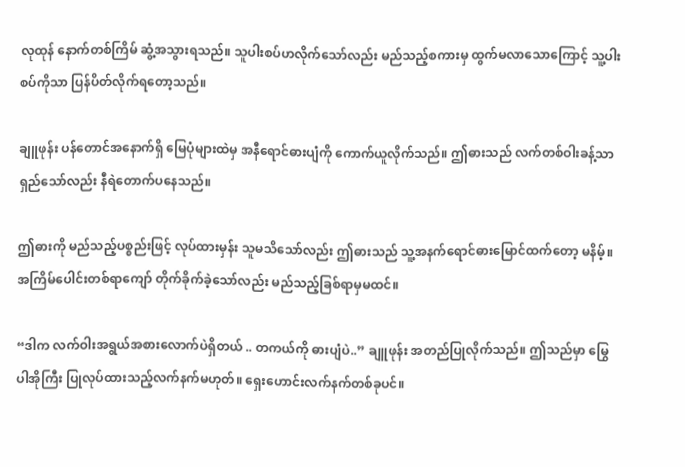လုထုန် နောက်တစ်ကြိမ် ဆွံ့အသွားရသည်။ သူပါးစပ်ဟလိုက်သော်လည်း မည်သည့်စကားမှ ထွက်မလာသောကြောင့် သူ့ပါးစပ်ကိုသာ ပြန်ပိတ်လိုက်ရတော့သည်။

ချူဖုန်း ပန်တောင်အနောက်ရှိ မြေပုံများထဲမှ အနီရောင်ဓားပျံကို ကောက်ယူလိုက်သည်။ ဤဓားသည် လက်တစ်ဝါးခန့်သာ ရှည်သော်လည်း နီရဲတောက်ပနေသည်။

ဤဓားကို မည်သည့်ပစ္စည်းဖြင့် လုပ်ထားမှန်း သူမသိသော်လည်း ဤဓားသည် သူ့အနက်ရောင်ဓားမြောင်ထက်တော့ မနိမ့်။ အကြိမ်ပေါင်းတစ်ရာကျော် တိုက်ခိုက်ခဲ့သော်လည်း မည်သည့်ခြစ်ရာမှမထင်။

“ဒါက လက်ဝါးအရွယ်အစားလောက်ပဲရှိတယ် .. တကယ်ကို ဓားပျံပဲ..” ချူဖုန်း အတည်ပြုလိုက်သည်။ ဤသည်မှာ မြွေပါအိုကြီး ပြုလုပ်ထားသည့်လက်နက်မဟုတ်။ ရှေးဟောင်းလက်နက်တစ်ခုပင်။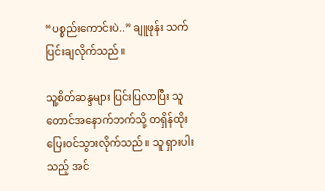“ပစ္စည်းကောင်းပဲ..” ချူဖုန်း သက်ပြင်းချလိုက်သည်။

သူ့စိတ်ဆန္ဒများ ပြင်းပြလာပြီး သူ တောင်အနောက်ဘက်သို့ တရှိန်ထိုး ပြေးဝင်သွားလိုက်သည်။ သူ ရှားပါးသည့် အင်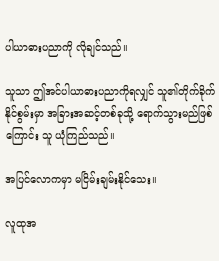ပါယာဓားပညာကို လိုချင်သည်။

သူသာ ဤအင်ပါယာဓားပညာကိုရလျှင် သူ၏တိုက်ခိုက်နိုင်စွမ်းမှာ အခြားအဆင့်တစ်ခုသို့ ရောက်သွားမည်ဖြစ်ကြောင်း သူ ယုံကြည်သည်။

အပြင်လောကမှာ မငြိမ်းချမ်းနိုင်သေး။

လူထုအ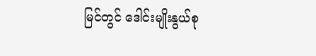မြင်တွင် ဒေါင်းမျိုးနွယ်စု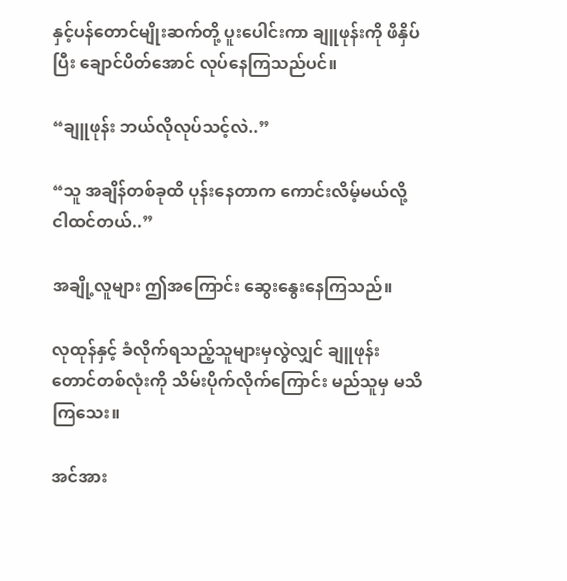နှင့်ပန်တောင်မျိုးဆက်တို့ ပူးပေါင်းကာ ချူဖုန်းကို ဖိနှိပ်ပြီး ချောင်ပိတ်အောင် လုပ်နေကြသည်ပင်။

“ချူဖုန်း ဘယ်လိုလုပ်သင့်လဲ..”

“သူ အချိန်တစ်ခုထိ ပုန်းနေတာက ကောင်းလိမ့်မယ်လို့ ငါထင်တယ်..”

အချို့လူများ ဤအကြောင်း ဆွေးနွေးနေကြသည်။

လုထုန်နှင့် ခံလိုက်ရသည့်သူများမှလွဲလျှင် ချူဖုန်း တောင်တစ်လုံးကို သိမ်းပိုက်လိုက်ကြောင်း မည်သူမှ မသိကြသေး။

အင်အား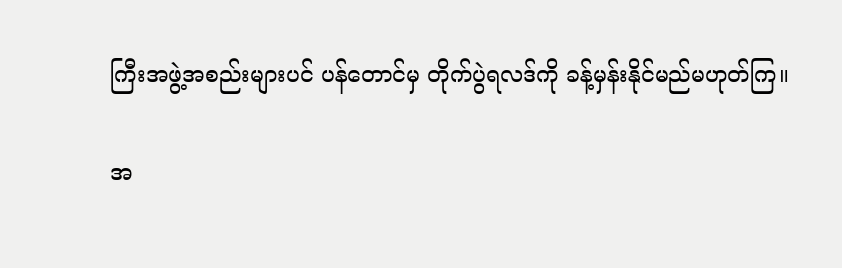ကြီးအဖွဲ့အစည်းများပင် ပန်တောင်မှ တိုက်ပွဲရလဒ်ကို ခန့်မှန်းနိုင်မည်မဟုတ်ကြ။

အ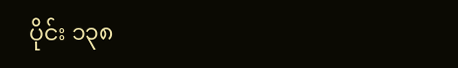ပိုင်း ၁၃၈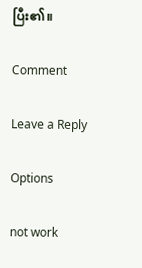ပြီး၏။

Comment

Leave a Reply

Options

not work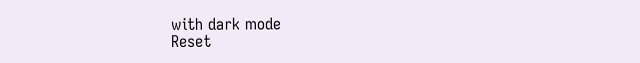with dark mode
Reset